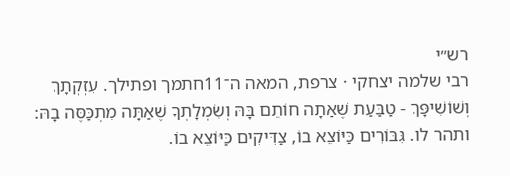רש״י
רבי שלמה יצחקי · צרפת, המאה ה־11חתמך ופתילך. עִזְקְתָךְ וְשׁוֹשִׁיפָּךְ - טַבַּעַת שֶׁאַתָה חוֹתֵם בָּהּ וְשִׂמְלָתְךָ שֶׁאַתָּה מִתְכַּסֶּה בָהּ:
ותהר לו. גִּבּוֹרִים כַּיּוֹצֵא בוֹ, צַדִּיקִים כַּיּוֹצֵא בוֹ.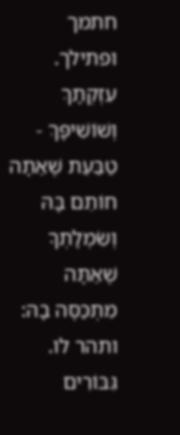חתמך ופתילך. עִזְקְתָךְ וְשׁוֹשִׁיפָּךְ - טַבַּעַת שֶׁאַתָה חוֹתֵם בָּהּ וְשִׂמְלָתְךָ שֶׁאַתָּה מִתְכַּסֶּה בָהּ:
ותהר לו. גִּבּוֹרִים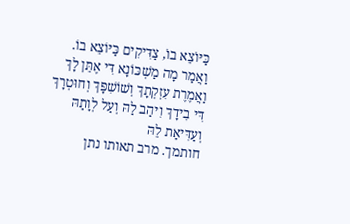כַּיּוֹצֵא בוֹ, צַדִּיקִים כַּיּוֹצֵא בוֹ.
וַאֲמַר מָה מַשְׁכּוֹנָא דִּי אֶתֵּן לָךְ וַאֲמֶרֶת עִזְקְתָךְ וְשׁוֹשִׁפָּךְ וְחוּטְרָךְ דִּי בִידָךְ וִיהַב לַהּ וְעַל לְוָתַהּ וְעַדִּיאַת לֵהּ
חותמך. מרב תאותו נתן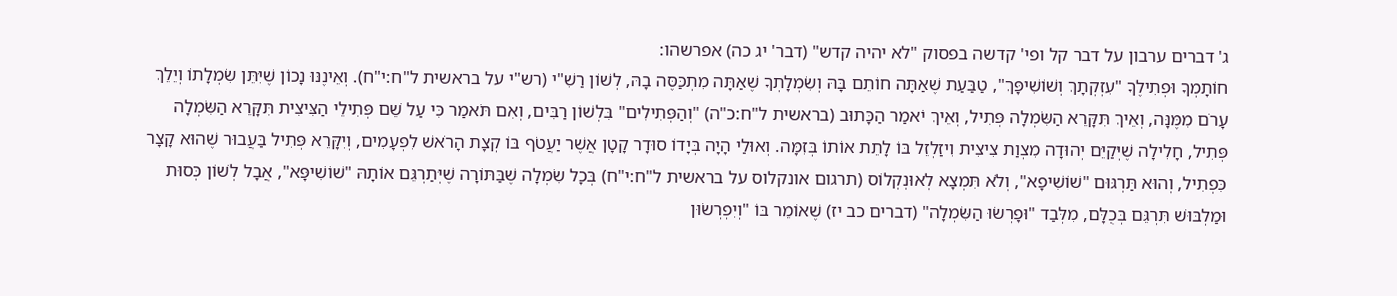ג' דברים ערבון על דבר קל ופי' קדשה בפסוק "לא יהיה קדש" (דבר' יג כה) אפרשהו:
חוֹתָמְךָ וּפְתִילֶךָ "עִזְקְתָךְ וְשׁוֹשִׁיפָּךְ", טַבַּעַת שֶׁאַתָּה חוֹתֵם בָּהּ וְשִׂמְלָתְךָ שֶׁאַתָּה מִתְכַּסֶּה בָהּ, לְשׁוֹן רַשִׁ"י (רש"י על בראשית ל"ח:י"ח). וְאֵינֶנּוּ נָכוֹן שֶׁיִּתֵּן שִׂמְלָתוֹ וְיֵלֵךְ עָרֹם מִמֶּנָּה, וְאֵיךְ תִּקָּרֵא הַשִּׂמְלָה פְּתִיל, וְאֵיךְ יֹאמַר הַכָּתוּב (בראשית ל"ח:כ"ה) "וְהַפְּתִילִים" בִּלְשׁוֹן רַבִּים, וְאִם תֹּאמַר כִּי עַל שֵׁם פְּתִילֵי הַצִּיצִית תִּקָּרֵא הַשִּׂמְלָה פְּתִיל, חָלִילָה שֶׁיְּקַיֵּם יְהוּדָה מִצְוַת צִיצִית וִיזַלְזֵל בּוֹ לָתֵת אוֹתוֹ בְּזִמָּה. וְאוּלַי הָיָה בְּיָדוֹ סוּדָר קָטָן אֲשֶׁר יַעֲטֹף בּוֹ קְצָת הָרֹאשׁ לִפְעָמִים, וְיִקָּרֵא פְּתִיל בַּעֲבוּר שֶׁהוּא קָצָר כִּפְתִיל, וְהוּא תַּרְגּוּם "שׁוֹשִׁיפָא", וְלֹא תִּמְצָא לְאוּנְקְלוֹס (תרגום אונקלוס על בראשית ל"ח:י"ח) בְּכָל שִׂמְלָה שֶׁבַּתּוֹרָה שֶׁיְּתַרְגֵּם אוֹתָהּ "שׁוֹשִׁיפָּא", אֲבָל לְשׁוֹן כְּסוּת וּמַלְבּוּשׁ תִּרְגֵּם בְּכֻלָּם, מִלְּבַד "וּפָרְשׂוּ הַשִּׂמְלָה" (דברים כב יז) שֶׁאוֹמֵר בּוֹ "וְיִפְרְשׂוּן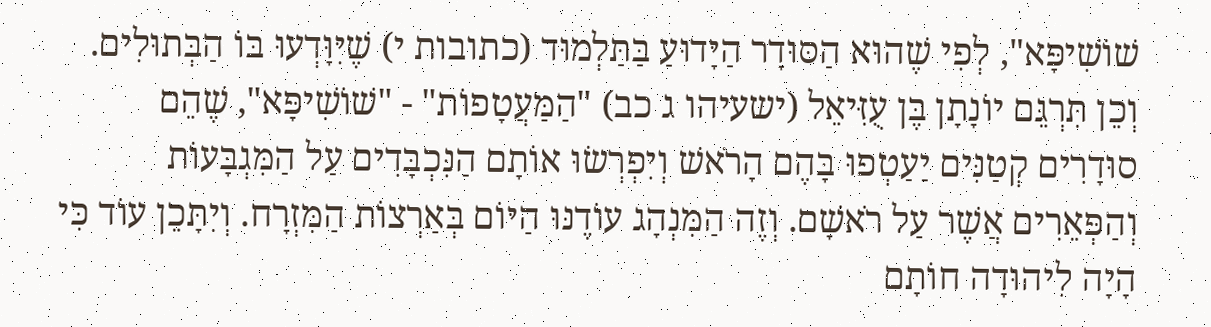שׁוֹשִׁיפָּא", לְפִי שֶׁהוּא הַסּוּדָר הַיָּדוּעַ בַּתַּלְמוּד (כתובות י) שֶׁיִּוָּדְעוּ בּוֹ הַבְּתוּלִים. וְכֵן תִּרְגֵּם יוֹנָתָן בֶּן עֻזִּיאֵל (ישעיהו ג כב) "הַמַּעֲטָפוֹת" - "שׁוֹשִׁיפָּא", שֶׁהֵם סוּדָרִים קְטַנִּים יַעַטְפוּ בָּהֶם הָרֹאשׁ וְיִפְרְשׂוּ אוֹתָם הַנִּכְבָּדִים עַל הַמִּגְבָּעוֹת וְהַפְּאֵרִים אֲשֶׁר עַל רֹאשָׁם. וְזֶה הַמִּנְהָג עוֹדֶנּוּ הַיּוֹם בְּאַרְצוֹת הַמִּזְרָח. וְיִתָּכֵן עוֹד כִּי הָיָה לִיהוּדָה חוֹתָם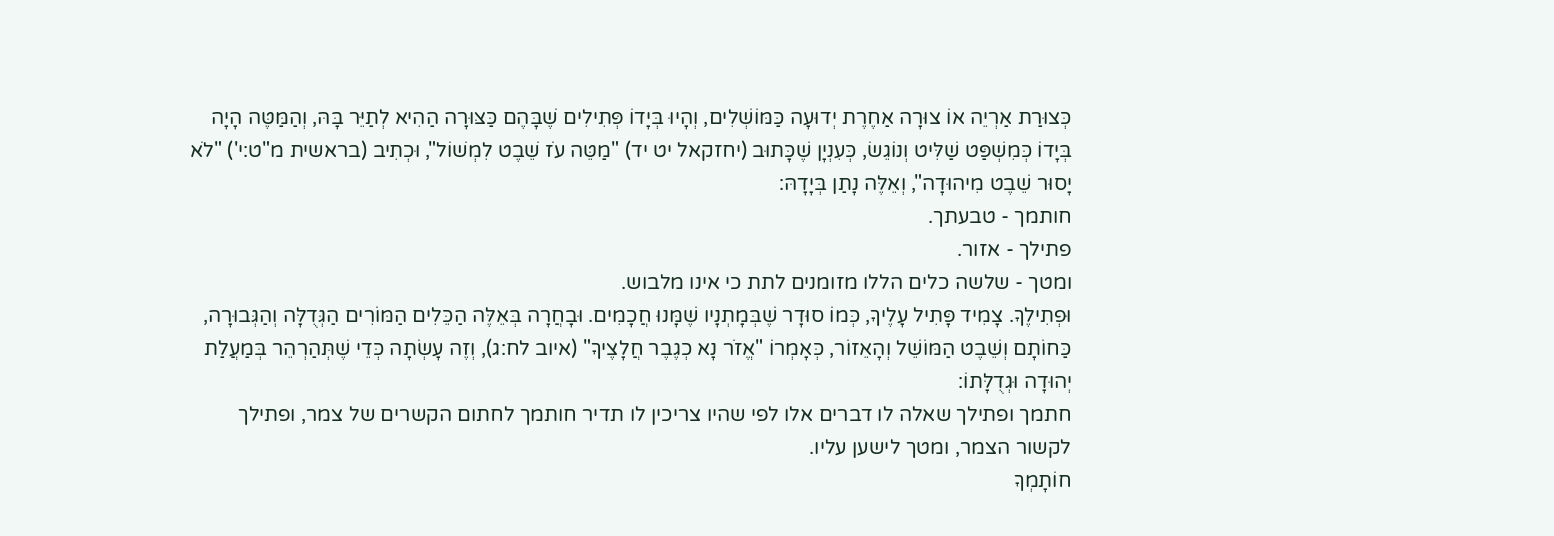כְּצוּרַת אַרְיֵה אוֹ צוּרָה אַחֶרֶת יְדוּעָה כַּמּוֹשְׁלִים, וְהָיוּ בְּיָדוֹ פְּתִילִים שֶׁבָּהֶם כַּצּוּרָה הַהִיא לְתַיֵּר בָּהּ, וְהַמַּטֶּה הָיָה בְּיָדוֹ כְּמִשְׁפַּט שַׁלִּיט וְנוֹגֵשׂ, כְּעִנְיָן שֶׁכָּתוּב (יחזקאל יט יד) "מַטֵּה עֹז שֵׁבֶט לִמְשׁוֹל", וּכְתִיב (בראשית מ"ט:י') "לֹא יָסוּר שֵׁבֶט מִיהוּדָה", וְאֵלֶּה נָתַן בְּיָדָהּ:
חותמך - טבעתך.
פתילך - אזור.
ומטך - שלשה כלים הללו מזומנים לתת כי אינו מלבוש.
וּפְתִילֶךָ. צָמִיד פָּתִיל עָלֶיךָ, כְּמוֹ סוּדָר שֶׁבְּמָתְנָיו שֶׁמָּנוּ חֲכָמִים. וּבָחֲרָה בְּאֵלֶּה הַכֵּלִים הַמּוֹרִים הַגְּדֻלָּה וְהַגְּבוּרָה, כַּחוֹתָם וְשֵׁבֶט הַמּוֹשֵׁל וְהָאֵזוֹר, כְּאָמְרוֹ "אֱזֹר נָא כְגֶבֶר חֲלָצֶיךָ" (איוב לח:ג), וְזֶה עָשְׂתָה כְּדֵי שֶׁתְּהַרְהֵר בְּמַעֲלַת יְהוּדָה וּגְדֻלָּתוֹ:
חתמך ופתילך שאלה לו דברים אלו לפי שהיו צריכין לו תדיר חותמך לחתום הקשרים של צמר, ופתילך לקשור הצמר, ומטך לישען עליו.
חוֹתָמְךָ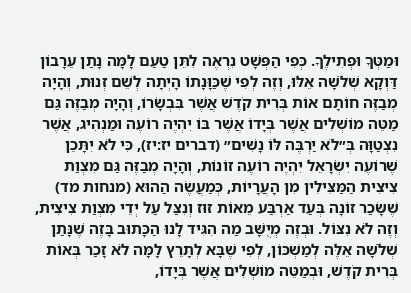וּמַטְּךָ וּפְתִילֶךָ. כְּפִי הַפְּשָׁט נִרְאֶה לִתֵּן טַעַם לָמָּה נָתַן עֵרָבוֹן דַּוְקָא שְׁלֹשָׁה אֵלּוּ, וְזֶה לְפִי שֶׁכַּוָּנָתוֹ הָיְתָה לְשֵׁם זְנוּת, וְהָיָה מְבַזֶּה חוֹתָם אוֹת בְּרִית קֹדֶשׁ אֲשֶׁר בִּבְשָׂרוֹ, וְהָיָה מְבַזֶּה גַּם מַטֵּה מוֹשְׁלִים אֲשֶׁר בְּיָדוֹ אֲשֶׁר בּוֹ יִהְיֶה רוֹעֶה וּמַנְהִיג, אֲשֶׁר נִצְטַוָּה בְּ״לֹא יַרְבֶּה לּוֹ נָשִׁים״ (דברים יז:יז), כִּי לֹא יִתָּכֵן שֶׁרוֹעֶה יִשְׂרָאֵל יִהְיֶה רוֹעֶה זוֹנוֹת, וְהָיָה מְבַזֶּה גַּם מִצְוַת צִיצִית הַמַּצִּילִין מִן הָעֲרָיוֹת, כְּמַעֲשֶׂה הַהוּא (מנחות מד) שֶׁשָּׂכַר זוֹנָה בְּעַד אַרְבַּע מֵאוֹת זוּז וְנִצַּל עַל יְדֵי מִצְוַת צִיצִית, וְזֶה לֹא נִצּוֹל. וּבְזֶה מְיֻשָּׁב מַה הִגִּיד לָנוּ הַכָּתוּב בָּזֶה שֶׁנָּתַן שְׁלֹשָׁה אֵלֶּה לְמַשְׁכּוֹן, לְפִי שֶׁבָּא לְתָרֵץ לָמָּה לֹא זָכַר בְּאוֹת בְּרִית קֹדֶשׁ, וּבְמַטֵּה מוֹשְׁלִים אֲשֶׁר בְּיָדוֹ,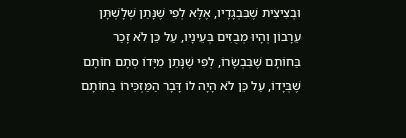וּבְצִיצִית שֶׁבִּבְגָדָיו, אֶלָּא לְפִי שֶׁנָּתַן שְׁלָשְׁתָּן עֵרָבוֹן וְהָיוּ מְבֻזִּים בְּעֵינָיו, עַל כֵּן לֹא זָכַר בַּחוֹתָם שֶׁבִּבְשָׂרוֹ, לְפִי שֶׁנָּתַן מִיָּדוֹ סְתָם חוֹתָם שֶׁבְּיָדוֹ, עַל כֵּן לֹא הָיָה לוֹ דָּבָר הַמַּזְכִּירוֹ בַּחוֹתָם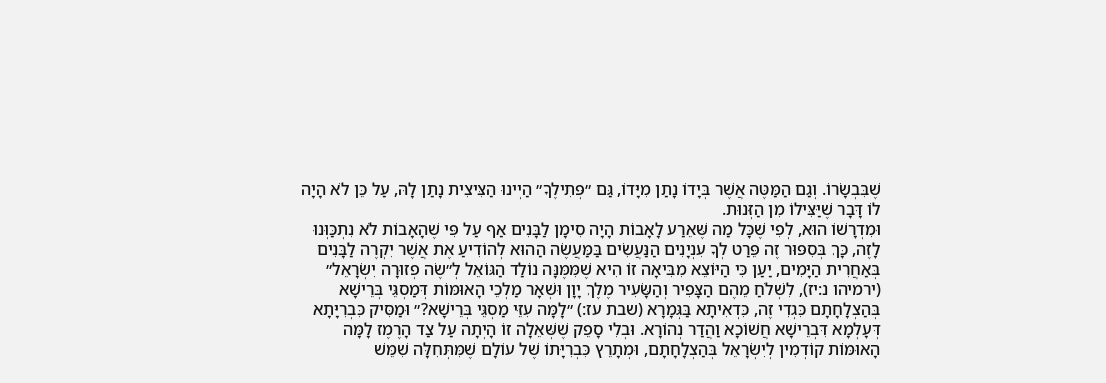שֶׁבִּבְשָׂרוֹ. וְגַם הַמַּטֶּה אֲשֶׁר בְּיָדוֹ נָתַן מִיָּדוֹ, גַּם ״פְּתִילֶךָ״ הַיְינוּ הַצִּיצִית נָתַן לָהּ, עַל כֵּן לֹא הָיָה לוֹ דָּבָר שֶׁיַּצִּילוֹ מִן הַזְּנוּת.
וּמִדְרָשׁוֹ הוּא, לְפִי שֶׁכָּל מַה שֶּׁאֵרַע לָאָבוֹת הָיָה סִימָן לַבָּנִים אַף עַל פִּי שֶׁהָאָבוֹת לֹא נִתְכַּוְּנוּ לָזֶה, כָּךְ בְּסִפּוּר זֶה פֵּרַט לְךָ עִנְיָנִים הַנַּעֲשִׂים בַּמַּעֲשֶׂה הַהוּא לְהוֹדִיעַ אֶת אֲשֶׁר יִקְרֶה לַבָּנִים בְּאַחֲרִית הַיָּמִים, יַעַן כִּי הַיּוֹצֵא מִבִּיאָה זוֹ הִיא שֶׁמִּמֶּנָּה נוֹלַד הַגּוֹאֵל לְ״שֶׂה פְזוּרָה יִשְׂרָאֵל״ (ירמיהו נ:יז), לִשְׁלֹחַ מֵהֶם הַצָּפִיר וְהַשָּׂעִיר מֶלֶךְ יָוָן וּשְׁאָר מַלְכֵי הָאוּמּוֹת דְּמַסְגֵּי בְּרֵישָׁא בְּהַצְלָחָתָם כִּגְדִי זֶה, כִּדְאִיתָא בַּגְּמָרָא (שבת עז:) ״לָמָּה עִזֵּי מַסְגֵּי בְּרֵישָׁא?״ וּמַסִּיק כִּבְרִיָּתָא דְּעָלְמָא דִּבְרֵישָׁא חֲשׁוֹכָא וַהֲדַר נְהוֹרָא. וּבְלִי סָפֵק שֶׁשְּׁאֵלָה זוֹ הָיְתָה עַל צַד הָרֶמֶז לָמָּה הָאוּמּוֹת קוֹדְמִין לְיִשְׂרָאֵל בְּהַצְלָחָתָם, וּמְתָרֵץ כִּבְרִיָּתוֹ שֶׁל עוֹלָם שֶׁמִּתְּחִלָּה שִׁמֵּשׁ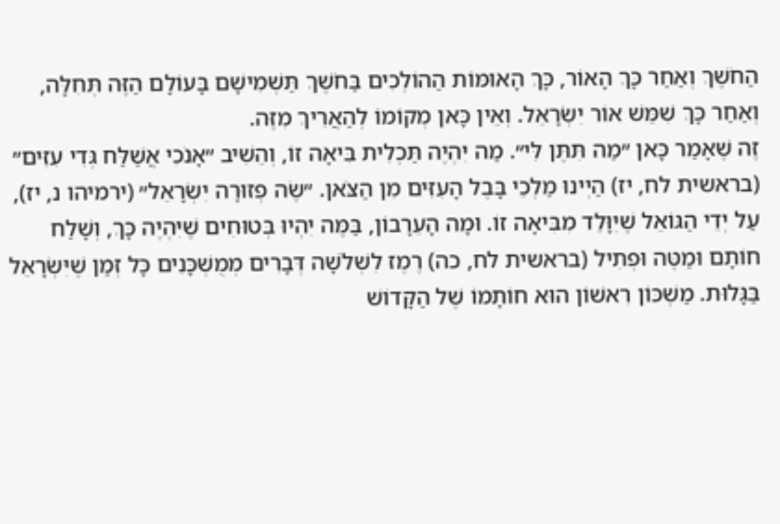הַחֹשֶׁךְ וְאַחַר כָּךְ הָאוֹר, כָּךְ הָאוּמּוֹת הַהוֹלְכִים בַּחֹשֶׁךְ תַּשְׁמִישָׁם בָּעוֹלָם הַזֶּה תְּחִלָּה, וְאַחַר כָּךְ שִׁמֵּשׁ אוֹר יִשְׂרָאֵל. וְאֵין כָּאן מְקוֹמוֹ לְהַאֲרִיךְ מִזֶּה.
זֶה שֶׁאָמַר כָּאן ״מַה תִּתֶּן לִּי״. מַה יִּהְיֶה תַּכְלִית בִּיאָה זוֹ, וְהֵשִׁיב ״אָנֹכִי אֲשַׁלַּח גְּדִי עִזִּים״ (בראשית לח, יז) הַיְינוּ מַלְכֵי בָּבֶל הָעִזִּים מִן הַצֹּאן. ״שֶׂה פְזוּרָה יִשְׂרָאֵל״ (ירמיהו נ, יז), עַל יְדֵי הַגּוֹאֵל שֶׁיִּוָּלֵד מִבִּיאָה זוֹ. וּמָה הָעֵרָבוֹן, בַּמֶּה יִהְיוּ בְּטוּחִים שֶׁיִּהְיֶה כָּךְ, וְשָׁלַח חוֹתָם וּמַטֶּה וּפְתִיל (בראשית לח, כה) רֶמֶז לִשְׁלֹשָׁה דְּבָרִים מְמֻשְׁכָּנִים כָּל זְמַן שֶׁיִּשְׂרָאֵל בַּגָּלוּת. מַשְׁכּוֹן רִאשׁוֹן הוּא חוֹתָמוֹ שֶׁל הַקָּדוֹשׁ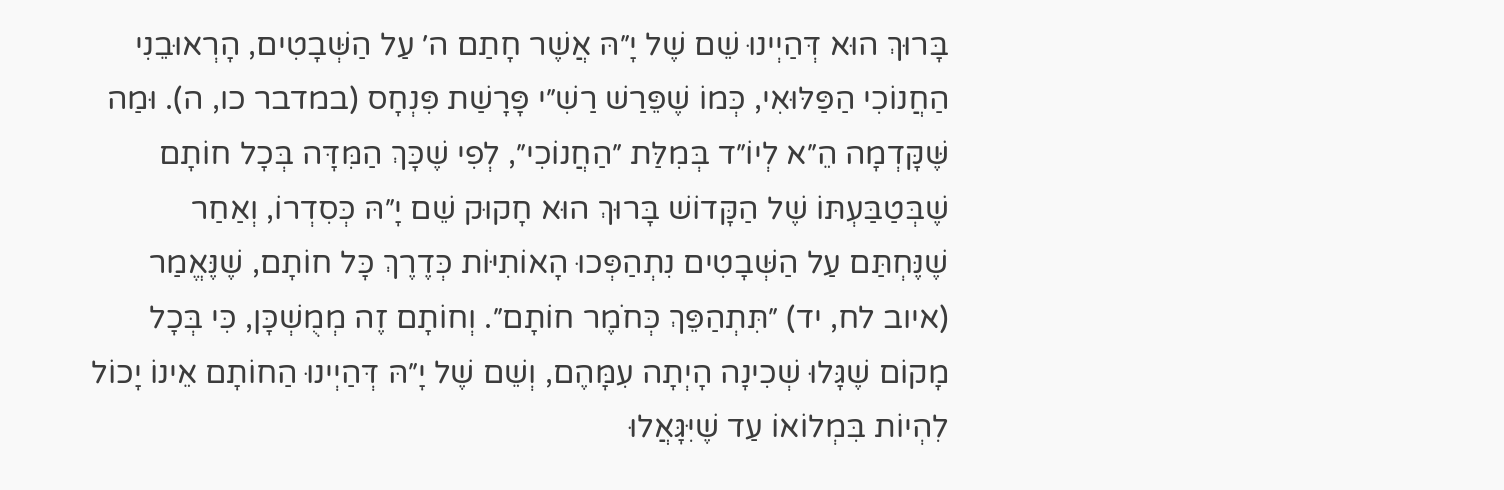בָּרוּךְ הוּא דְּהַיְינוּ שֵׁם שֶׁל יָ״הּ אֲשֶׁר חָתַם ה׳ עַל הַשְּׁבָטִים, הָרְאוּבֵנִי הַחֲנוֹכִי הַפַּלּוּאִי, כְּמוֹ שֶׁפֵּרַשׁ רַשִׁ״י פָּרָשַׁת פִּנְחָס (במדבר כו, ה). וּמַה שֶּׁקָּדְמָה הֵ״א לְיוֹ״ד בְּמִלַּת ״הַחֲנוֹכִי״, לְפִי שֶׁכָּךְ הַמִּדָּה בְּכָל חוֹתָם שֶׁבְּטַבַּעְתּוֹ שֶׁל הַקָּדוֹשׁ בָּרוּךְ הוּא חָקוּק שֵׁם יָ״הּ כְּסִדְרוֹ, וְאַחַר שֶׁנֶּחְתַּם עַל הַשְּׁבָטִים נִתְהַפְּכוּ הָאוֹתִיּוֹת כְּדֶרֶךְ כָּל חוֹתָם, שֶׁנֶּאֱמַר (איוב לח, יד) ״תִּתְהַפֵּךְ כְּחֹמֶר חוֹתָם״. וְחוֹתָם זֶה מְמֻשְׁכָּן, כִּי בְּכָל מָקוֹם שֶׁגָּלוּ שְׁכִינָה הָיְתָה עִמָּהֶם, וְשֵׁם שֶׁל יָ״הּ דְּהַיְינוּ הַחוֹתָם אֵינוֹ יָכוֹל לִהְיוֹת בִּמְלוֹאוֹ עַד שֶׁיִּגָּאֲלוּ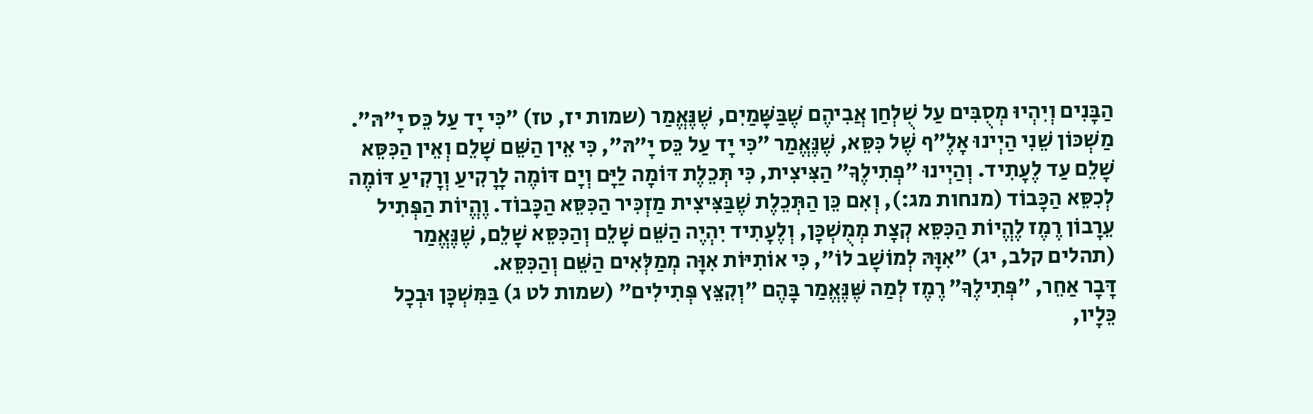הַבָּנִים וְיִהְיוּ מְסֻבִּים עַל שֻׁלְחַן אֲבִיהֶם שֶׁבַּשָּׁמַיִם, שֶׁנֶּאֱמַר (שמות יז, טז) ״כִּי יָד עַל כֵּס יָ״הּ״. מַשְׁכּוֹן שֵׁנִי הַיְינוּ אָלֶ״ף שֶׁל כִּסֵּא, שֶׁנֶּאֱמַר ״כִּי יָד עַל כֵּס יָ״הּ״, כִּי אֵין הַשֵּׁם שָׁלֵם וְאֵין הַכִּסֵּא שָׁלֵם עַד לֶעָתִיד. וְהַיְינוּ ״פְתִילֶךָ״ הַצִּיצִית, כִּי תְּכֵלֶת דּוֹמָה לַיָּם וְיָם דּוֹמֶה לָרָקִיעַ וְרָקִיעַ דּוֹמֶה לְכִסֵּא הַכָּבוֹד (מנחות מג:), וְאִם כֵּן הַתְּכֵלֶת שֶׁבַּצִּיצִית מַזְכִּיר הַכִּסֵּא הַכָּבוֹד. וֶהֱיוֹת הַפְּתִיל עֵרָבוֹן רֶמֶז לֶהֱיוֹת הַכִּסֵּא קְצָת מְמֻשְׁכָּן, וְלֶעָתִיד יִהְיֶה הַשֵּׁם שָׁלֵם וְהַכִּסֵּא שָׁלֵם, שֶׁנֶּאֱמַר (תהלים קלב, יג) ״אִוָּהּ לְמוֹשָׁב לוֹ״, כִּי אוֹתִיּוֹת אִוָּה מְמַלְּאִים הַשֵּׁם וְהַכִּסֵּא.
דָּבָר אַחֵר, ״פְּתִילֶךָ״ רֶמֶז לְמַה שֶּׁנֶּאֱמַר בָּהֶם ״וְקִצֵּץ פְּתִילִים״ (שמות לט ג) בַּמִּשְׁכָּן וּבְכָל כֵּלָיו,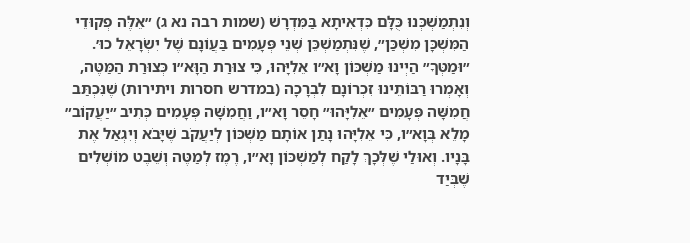וְנִתְמַשְׁכְּנוּ כֻּלָּם כִּדְאִיתָא בַּמִּדְרָשׁ (שמות רבה נא ג) ״אֵלֶּה פְקוּדֵי הַמִּשְׁכָּן מִשְׁכַּן״, שֶׁנִּתְמַשְׁכֵּן שְׁנֵי פְּעָמִים בַּעֲוֹנָם שֶׁל יִשְׂרָאֵל כוּ׳. ״וּמַטְּךָ״ הַיְינוּ מַשְׁכּוֹן וָא״ו אֵלִיָּהוּ, כִּי צוּרַת הַוָּא״ו כְּצוּרַת הַמַּטֶּה, וְאָמְרוּ רַבּוֹתֵינוּ זִכְרוֹנָם לִבְרָכָה (במדרש חסרות ויתירות) שֶׁנִּכְתַּב חֲמִשָּׁה פְּעָמִים ״אֵלִיָּהוּ״ חָסֵר וָא״ו, וַחֲמִשָּׁה פְּעָמִים כְּתִיב ״יַעֲקוֹב״ מָלֵא בְּוָא״ו, כִּי אֵלִיָּהוּ נָתַן אוֹתָם מַשְׁכּוֹן לְיַעֲקֹב שֶׁיָּבֹא וְיִגְאַל אֶת בָּנָיו. וְאוּלַי שֶׁלְּכָךְ לָקַח לְמַשְׁכּוֹן וָא״ו, רֶמֶז לְמַטֶּה וְשֵׁבֶט מוֹשְׁלִים שֶׁבְּיַד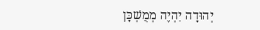יְהוּדָה יִהְיֶה מְמֻשְׁכָּן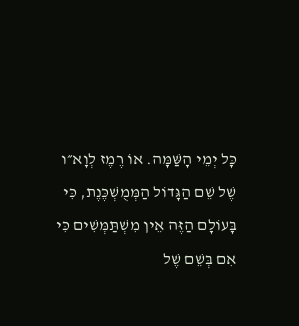כָּל יְמֵי הָשַּׁמָּה. אוֹ רֶמֶז לְוָא״ו שֶׁל שֵׁם הַגָּדוֹל הַמְּמֻשְׁכֶּנֶת, כִּי בָּעוֹלָם הַזֶּה אֵין מִשְׁתַּמְּשִׁים כִּי אִם בְּשֵׁם שֶׁל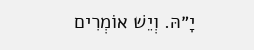יָ״הּ. וְיֵשׁ אוֹמְרִים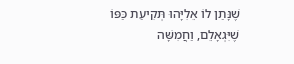שֶׁנָּתַן לוֹ אֵלִיָּהוּ תְּקִיעַת כַּפּוֹ שֶׁיִּגְאָלֵם, וַחֲמִשָּׁה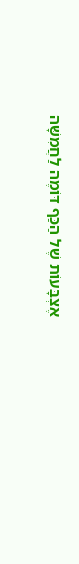אֶצְבָּעוֹת שֶׁל הַכַּף דּוֹמֶה לַחֲמִשָּׁה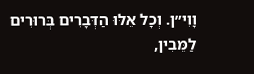וָוִי״ן. וְכָל אֵלּוּ הַדְּבָרִים בְּרוּרִים לַמֵּבִין,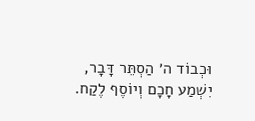וּכְבוֹד ה׳ הַסְתֵּר דָּבָר, יִשְׁמַע חָכָם וְיוֹסֶף לֶקַח.